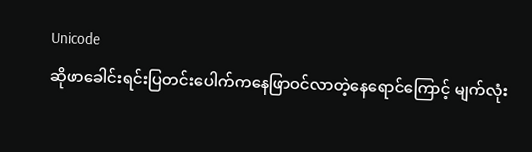Unicode
ဆိုဖာခေါင်းရင်းပြတင်းပေါက်ကနေဖြာဝင်လာတဲ့နေရောင်ကြောင့် မျက်လုံး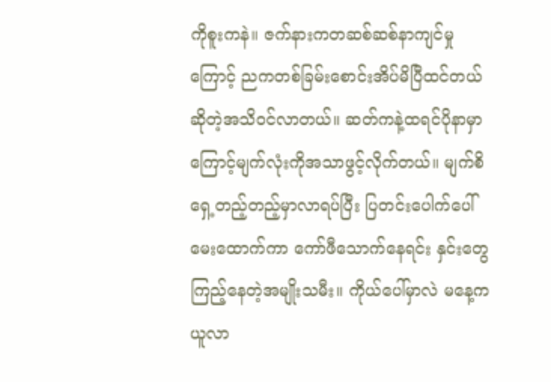ကိုစူးကနဲ။ ဇက်နားကတဆစ်ဆစ်နာကျင်မှုကြောင့် ညကတစ်ခြမ်းစောင်းအိပ်မိပြီထင်တယ်ဆိုတဲ့အသိဝင်လာတယ်။ ဆတ်ကနဲ့ထရင်ပိုနာမှာကြောင့်မျက်လုံးကိုအသာဖွင့်လိုက်တယ်။ မျက်စိရှေ့တည့်တည့်မှာလာရပ်ပြီး ပြတင်းပေါက်ပေါ်မေးထောက်ကာ ကော်ဖီသောက်နေရင်း နှင်းတွေကြည့်နေတဲ့အမျိုးသမီး။ ကိုယ်ပေါ်မှာလဲ မနေ့ကယူလာ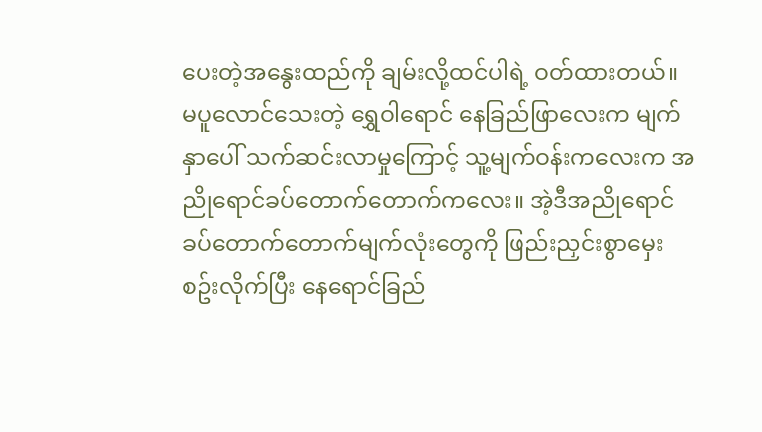ပေးတဲ့အနွေးထည်ကို ချမ်းလို့ထင်ပါရဲ့ ဝတ်ထားတယ်။
မပူလောင်သေးတဲ့ ရွှေဝါရောင် နေခြည်ဖြာလေးက မျက်နှာပေါ် သက်ဆင်းလာမှုကြောင့် သူ့မျက်ဝန်းကလေးက အညိုရောင်ခပ်တောက်တောက်ကလေး။ အဲ့ဒီအညိုရောင်ခပ်တောက်တောက်မျက်လုံးတွေကို ဖြည်းညှင်းစွာမှေးစဥ်းလိုက်ပြီး နေရောင်ခြည်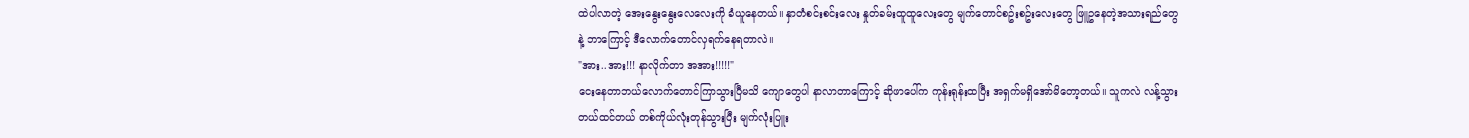ထဲပါလာတဲ့ အေးနွေးနွေးလေလေးကို ခံယူနေတယ်။ နှာတံစင်းစင်းလေး နှုတ်ခမ်းထူထူလေးတွေ မျက်တောင်စဥ်းစဥ်းလေးတွေ ဖြူဥနေတဲ့အသားရည်တွေနဲ့ ဘာကြောင့် ဒီလောက်တောင်လှရက်နေရတာလဲ။
"အား..အား!!! နာလိုက်တာ အအား!!!!!"
ငေးနေတာဘယ်လောက်တောင်ကြာသွားပြီမသိ ကျောတွေပါ နာလာတာကြောင့် ဆိုဖာပေါ်က ကုန်းရုန်းထပြီး အရှက်မရှိအော်မိတော့တယ်။ သူကလဲ လန့်သွားတယ်ထင်တယ် တစ်ကိုယ်လုံးတုန်သွားပြီး မျက်လုံးပြူး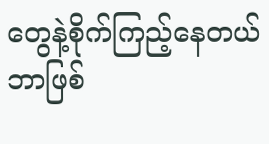တွေနဲ့စိုက်ကြည့်နေတယ် ဘာဖြစ်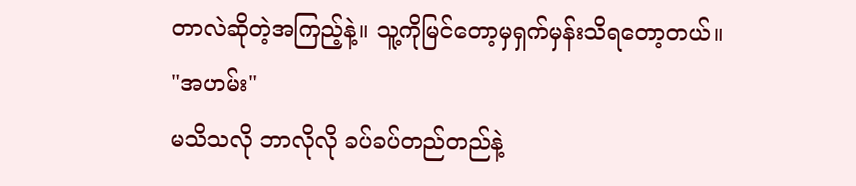တာလဲဆိုတဲ့အကြည့်နဲ့။ သူ့ကိုမြင်တော့မှရှက်မှန်းသိရတော့တယ်။
"အဟမ်း"
မသိသလို ဘာလိုလို ခပ်ခပ်တည်တည်နဲ့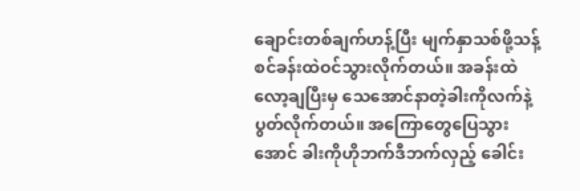ချောင်းတစ်ချက်ဟန့်ပြီး မျက်နှာသစ်ဖို့သန့်စင်ခန်းထဲဝင်သွားလိုက်တယ်။ အခန်းထဲလော့ချပြီးမှ သေအောင်နာတဲ့ခါးကိုလက်နဲ့ပွတ်လိုက်တယ်။ အကြောတွေပြေသွားအောင် ခါးကိုဟိုဘက်ဒီဘက်လှည့် ခေါင်း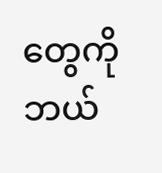တွေကိုဘယ်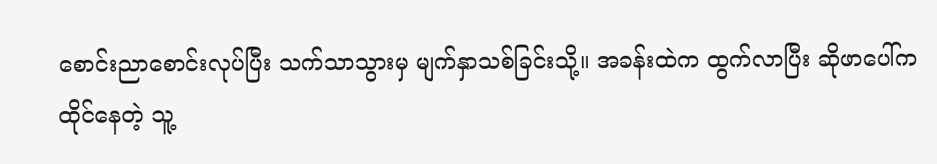စောင်းညာစောင်းလုပ်ပြီး သက်သာသွားမှ မျက်နှာသစ်ခြင်းသို့။ အခန်းထဲက ထွက်လာပြီး ဆိုဖာပေါ်ကထိုင်နေတဲ့ သူ့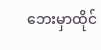ဘေးမှာထိုင်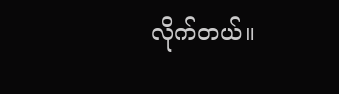လိုက်တယ်။